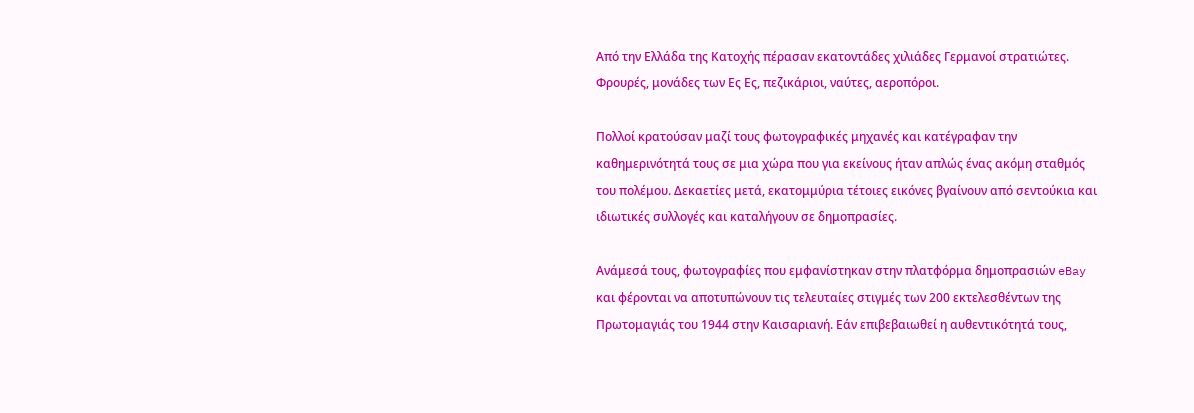Από την Ελλάδα της Κατοχής πέρασαν εκατοντάδες χιλιάδες Γερμανοί στρατιώτες. Φρουρές, μονάδες των Ες Ες, πεζικάριοι, ναύτες, αεροπόροι.

Πολλοί κρατούσαν μαζί τους φωτογραφικές μηχανές και κατέγραφαν την καθημερινότητά τους σε μια χώρα που για εκείνους ήταν απλώς ένας ακόμη σταθμός του πολέμου. Δεκαετίες μετά, εκατομμύρια τέτοιες εικόνες βγαίνουν από σεντούκια και ιδιωτικές συλλογές και καταλήγουν σε δημοπρασίες.

Ανάμεσά τους, φωτογραφίες που εμφανίστηκαν στην πλατφόρμα δημοπρασιών eBay και φέρονται να αποτυπώνουν τις τελευταίες στιγμές των 200 εκτελεσθέντων της Πρωτομαγιάς του 1944 στην Καισαριανή. Εάν επιβεβαιωθεί η αυθεντικότητά τους,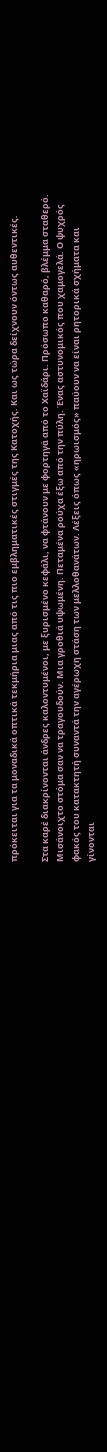πρόκειται για τα μοναδικά οπτικά τεκμήρια μιας από τις πιο εμβληματικές στιγμές της Κατοχής. Και ως τώρα δείχνουν όντως αυθεντικές.

Στα καρέ διακρίνονται άνδρες καλοντυμένοι, με ξυρισμένο κεφάλι, να φτάνουν με φορτηγά από το Χαϊδάρι. Πρόσωπο καθαρό, βλέμμα σταθερό. Μισάνοιχτο στόμα σαν να τραγουδούν. Μια γροθιά υψωμένη. Πεταμένα ρούχα έξω από την πύλη. Ένας αστυνομικός που χαμογελά. Ο ψυχρός φακός του κατακτητή συναντά την αγέρωχη στάση των μελλοθανάτων. Λέξεις όπως «ηρωισμός» παύουν να είναι ρητορικά σχήματα και γίνονται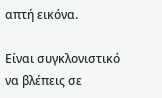απτή εικόνα.

Είναι συγκλονιστικό να βλέπεις σε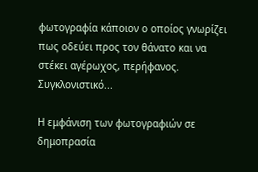φωτογραφία κάποιον ο οποίος γνωρίζει πως οδεύει προς τον θάνατο και να στέκει αγέρωχος, περήφανος. Συγκλονιστικό...

Η εμφάνιση των φωτογραφιών σε δημοπρασία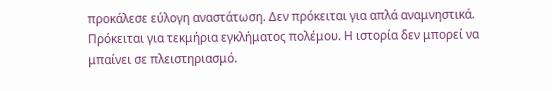προκάλεσε εύλογη αναστάτωση. Δεν πρόκειται για απλά αναμνηστικά. Πρόκειται για τεκμήρια εγκλήματος πολέμου. Η ιστορία δεν μπορεί να μπαίνει σε πλειστηριασμό.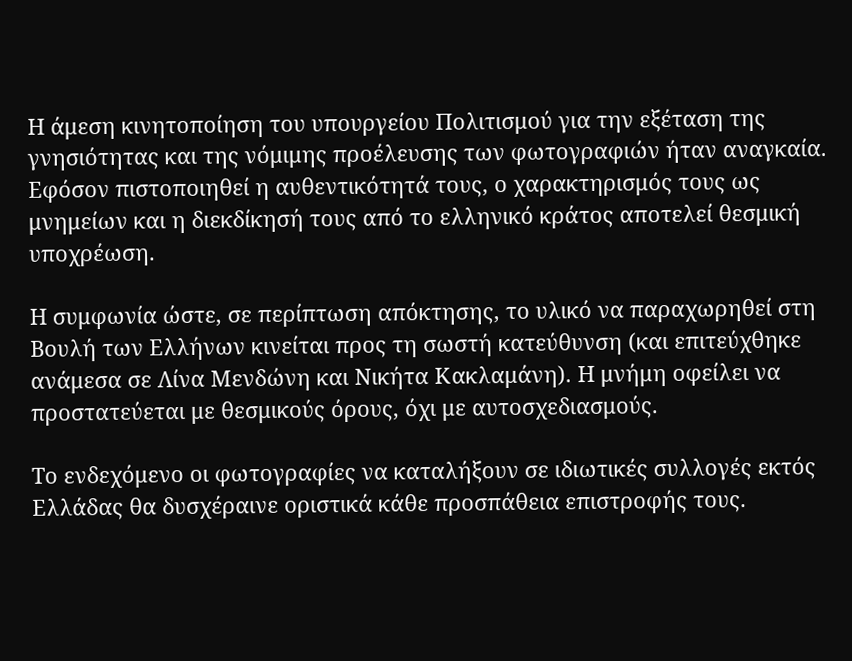Η άμεση κινητοποίηση του υπουργείου Πολιτισμού για την εξέταση της γνησιότητας και της νόμιμης προέλευσης των φωτογραφιών ήταν αναγκαία. Εφόσον πιστοποιηθεί η αυθεντικότητά τους, ο χαρακτηρισμός τους ως μνημείων και η διεκδίκησή τους από το ελληνικό κράτος αποτελεί θεσμική υποχρέωση.

Η συμφωνία ώστε, σε περίπτωση απόκτησης, το υλικό να παραχωρηθεί στη Βουλή των Ελλήνων κινείται προς τη σωστή κατεύθυνση (και επιτεύχθηκε ανάμεσα σε Λίνα Μενδώνη και Νικήτα Κακλαμάνη). Η μνήμη οφείλει να προστατεύεται με θεσμικούς όρους, όχι με αυτοσχεδιασμούς.

Το ενδεχόμενο οι φωτογραφίες να καταλήξουν σε ιδιωτικές συλλογές εκτός Ελλάδας θα δυσχέραινε οριστικά κάθε προσπάθεια επιστροφής τους.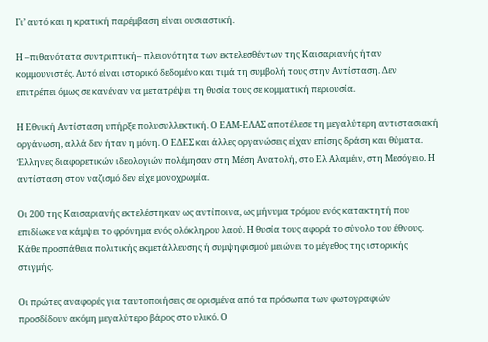Γι’ αυτό και η κρατική παρέμβαση είναι ουσιαστική.

Η –πιθανότατα συντριπτική– πλειονότητα των εκτελεσθέντων της Καισαριανής ήταν κομμουνιστές. Αυτό είναι ιστορικό δεδομένο και τιμά τη συμβολή τους στην Αντίσταση. Δεν επιτρέπει όμως σε κανέναν να μετατρέψει τη θυσία τους σε κομματική περιουσία.

Η Εθνική Αντίσταση υπήρξε πολυσυλλεκτική. Ο ΕΑΜ-ΕΛΑΣ αποτέλεσε τη μεγαλύτερη αντιστασιακή οργάνωση, αλλά δεν ήταν η μόνη. Ο ΕΔΕΣ και άλλες οργανώσεις είχαν επίσης δράση και θύματα. Έλληνες διαφορετικών ιδεολογιών πολέμησαν στη Μέση Ανατολή, στο Ελ Αλαμέιν, στη Μεσόγειο. Η αντίσταση στον ναζισμό δεν είχε μονοχρωμία.

Οι 200 της Καισαριανής εκτελέστηκαν ως αντίποινα, ως μήνυμα τρόμου ενός κατακτητή που επιδίωκε να κάμψει το φρόνημα ενός ολόκληρου λαού. Η θυσία τους αφορά το σύνολο του έθνους. Κάθε προσπάθεια πολιτικής εκμετάλλευσης ή συμψηφισμού μειώνει το μέγεθος της ιστορικής στιγμής.

Οι πρώτες αναφορές για ταυτοποιήσεις σε ορισμένα από τα πρόσωπα των φωτογραφιών προσδίδουν ακόμη μεγαλύτερο βάρος στο υλικό. Ο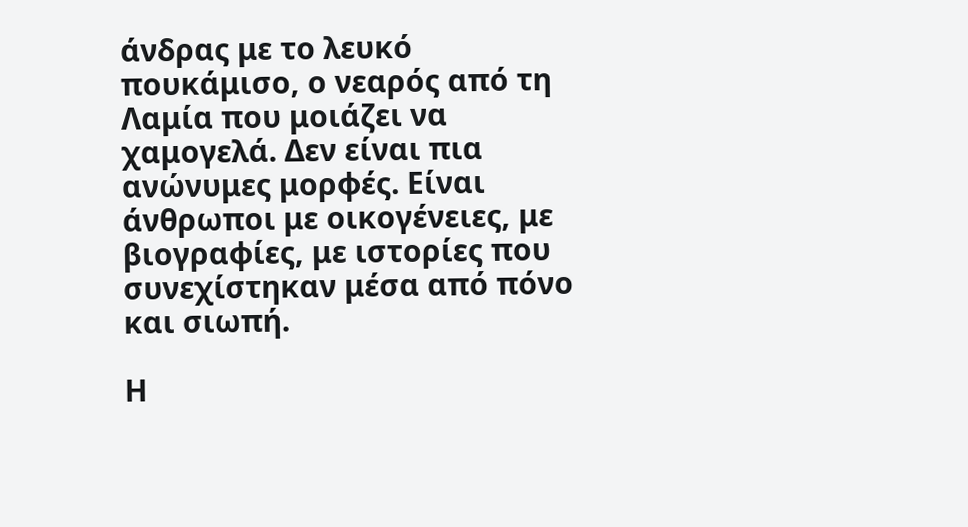άνδρας με το λευκό πουκάμισο, ο νεαρός από τη Λαμία που μοιάζει να χαμογελά. Δεν είναι πια ανώνυμες μορφές. Είναι άνθρωποι με οικογένειες, με βιογραφίες, με ιστορίες που συνεχίστηκαν μέσα από πόνο και σιωπή.

Η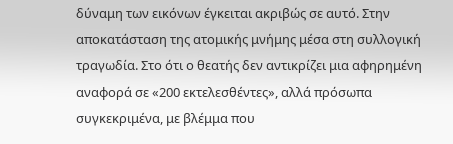δύναμη των εικόνων έγκειται ακριβώς σε αυτό. Στην αποκατάσταση της ατομικής μνήμης μέσα στη συλλογική τραγωδία. Στο ότι ο θεατής δεν αντικρίζει μια αφηρημένη αναφορά σε «200 εκτελεσθέντες», αλλά πρόσωπα συγκεκριμένα, με βλέμμα που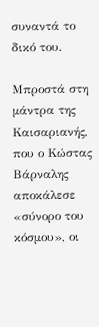συναντά το δικό του.

Μπροστά στη μάντρα της Καισαριανής, που ο Κώστας Βάρναλης αποκάλεσε «σύνορο του κόσμου», οι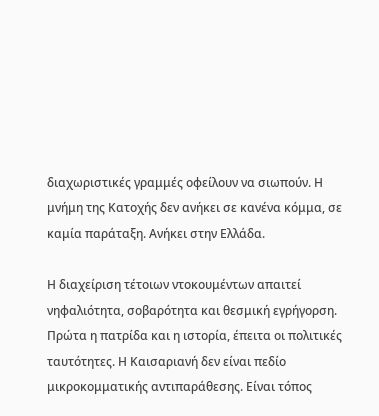διαχωριστικές γραμμές οφείλουν να σιωπούν. Η μνήμη της Κατοχής δεν ανήκει σε κανένα κόμμα, σε καμία παράταξη. Ανήκει στην Ελλάδα.

Η διαχείριση τέτοιων ντοκουμέντων απαιτεί νηφαλιότητα, σοβαρότητα και θεσμική εγρήγορση. Πρώτα η πατρίδα και η ιστορία, έπειτα οι πολιτικές ταυτότητες. Η Καισαριανή δεν είναι πεδίο μικροκομματικής αντιπαράθεσης. Είναι τόπος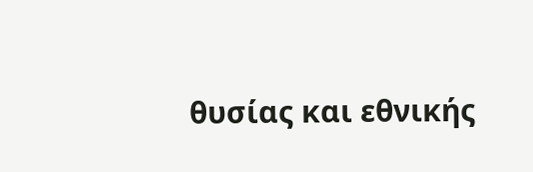θυσίας και εθνικής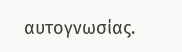αυτογνωσίας.